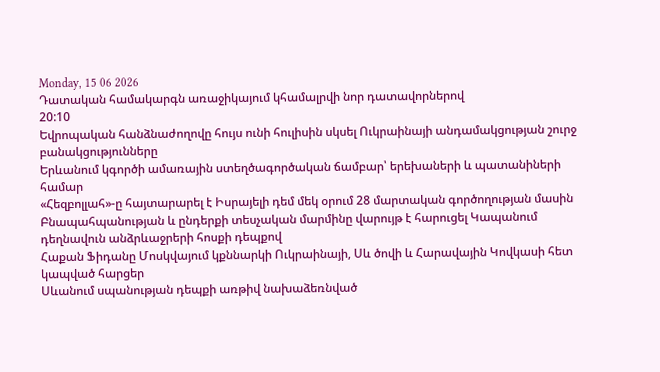Monday, 15 06 2026
Դատական համակարգն առաջիկայում կհամալրվի նոր դատավորներով
20:10
Եվրոպական հանձնաժողովը հույս ունի հուլիսին սկսել Ուկրաինայի անդամակցության շուրջ բանակցությունները
Երևանում կգործի ամառային ստեղծագործական ճամբար՝ երեխաների և պատանիների համար
«Հեզբոլլահ»-ը հայտարարել է Իսրայելի դեմ մեկ օրում 28 մարտական գործողության մասին
Բնապահպանության և ընդերքի տեսչական մարմինը վարույթ է հարուցել Կապանում դեղնավուն անձրևաջրերի հոսքի դեպքով
Հաքան Ֆիդանը Մոսկվայում կքննարկի Ուկրաինայի, Սև ծովի և Հարավային Կովկասի հետ կապված հարցեր
Սևանում սպանության դեպքի առթիվ նախաձեռնված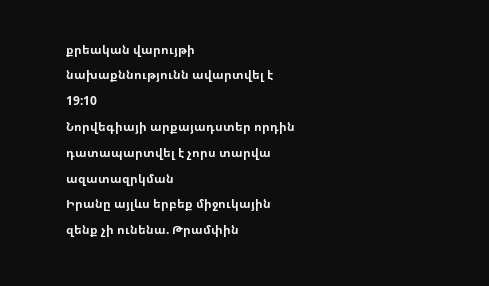քրեական վարույթի նախաքննությունն ավարտվել է
19:10
Նորվեգիայի արքայադստեր որդին դատապարտվել է չորս տարվա ազատազրկման
Իրանը այլևս երբեք միջուկային զենք չի ունենա. Թրամփին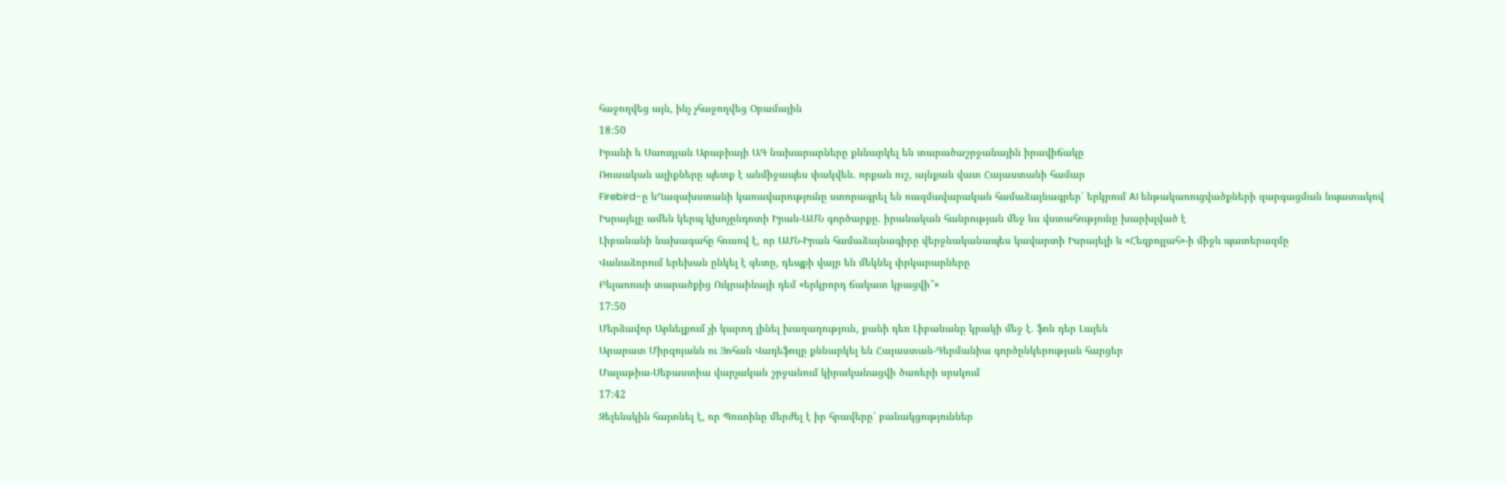հաջողվեց այն, ինչ չհաջողվեց Օբամային
18:50
Իրանի և Սաուդյան Արաբիայի ԱԳ նախարարները քննարկել են տարածաշրջանային իրավիճակը
Ռուսական ալիքները պետք է անմիջապես փակվեն. որքան ուշ, այնքան վատ Հայաստանի համար
Firebird-ը ևՂազախստանի կառավարությունը ստորագրել են ռազմավարական համաձայնագրեր՝ երկրում AI ենթակառուցվածքների զարգացման նպատակով
Իսրայելը ամեն կերպ կխոչընդոտի Իրան-ԱՄՆ գործարքը. իրանական հանրության մեջ ևս վստահությունը խարխլված է
Լիբանանի նախագահը հուսով է, որ ԱՄՆ-Իրան համաձայնագիրը վերջնականապես կավարտի Իսրայելի և «Հեզբոլլահ»-ի միջև պատերազմը
Վանաձորում երեխան ընկել է գետը, դեպքի վայր են մեկնել փրկարարները
Բելառուսի տարածքից Ուկրաինայի դեմ «երկրորդ ճակատ կբացվի՞»
17:50
Մերձավոր Արևելքում չի կարող լինել խաղաղություն, քանի դեռ Լիբանանը կրակի մեջ է. ֆոն դեր Լայեն
Արարատ Միրզոյանն ու Յոհան Վադեֆուլը քննարկել են Հայաստան-Գերմանիա գործընկերության հարցեր
Մալաթիա-Սեբաստիա վարչական շրջանում կիրականացվի ծառերի սրսկում
17:42
Զելենսկին հայտնել է, որ Պուտինը մերժել է իր հրավերը՝ բանակցություններ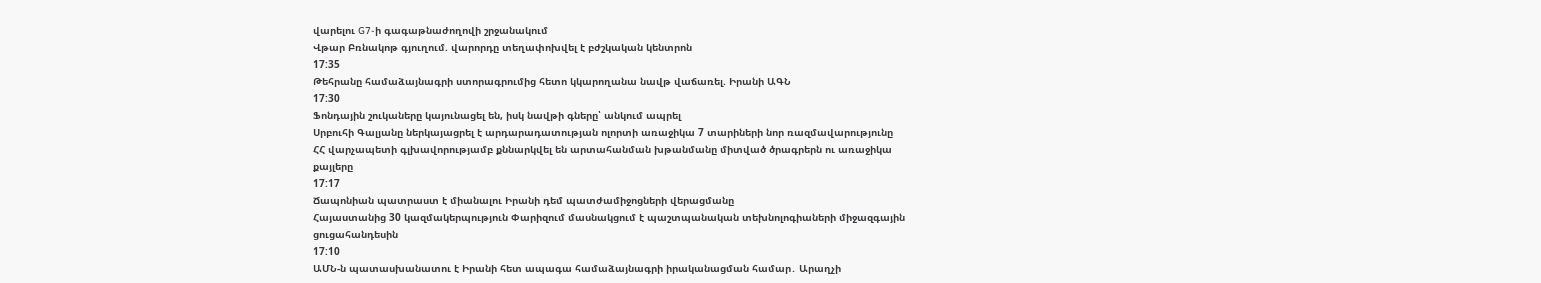վարելու G7-ի գագաթնաժողովի շրջանակում
Վթար Բռնակոթ գյուղում. վարորդը տեղափոխվել է բժշկական կենտրոն
17:35
Թեհրանը համաձայնագրի ստորագրումից հետո կկարողանա նավթ վաճառել. Իրանի ԱԳՆ
17:30
Ֆոնդային շուկաները կայունացել են, իսկ նավթի գները՝ անկում ապրել
Սրբուհի Գալյանը ներկայացրել է արդարադատության ոլորտի առաջիկա 7 տարիների նոր ռազմավարությունը
ՀՀ վարչապետի գլխավորությամբ քննարկվել են արտահանման խթանմանը միտված ծրագրերն ու առաջիկա քայլերը
17:17
Ճապոնիան պատրաստ է միանալու Իրանի դեմ պատժամիջոցների վերացմանը
Հայաստանից 30 կազմակերպություն Փարիզում մասնակցում է պաշտպանական տեխնոլոգիաների միջազգային ցուցահանդեսին
17:10
ԱՄՆ-ն պատասխանատու է Իրանի հետ ապագա համաձայնագրի իրականացման համար․ Արաղչի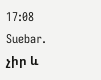17:08
Suebar. չիր և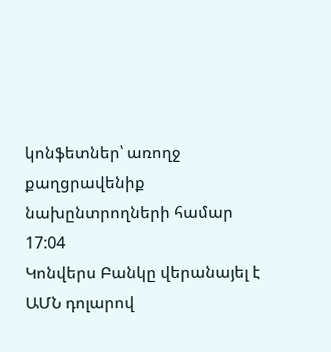կոնֆետներ՝ առողջ քաղցրավենիք նախընտրողների համար
17:04
Կոնվերս Բանկը վերանայել է ԱՄՆ դոլարով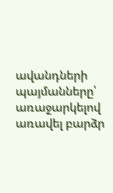ավանդների պայմանները՝ առաջարկելով առավել բարձր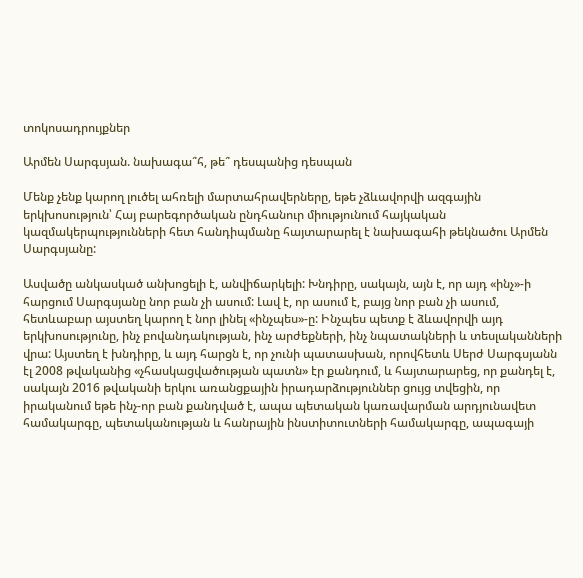տոկոսադրույքներ

Արմեն Սարգսյան. նախագա՞հ, թե՞ դեսպանից դեսպան

Մենք չենք կարող լուծել ահռելի մարտահրավերները, եթե չձևավորվի ազգային երկխոսություն՝ Հայ բարեգործական ընդհանուր միությունում հայկական կազմակերպությունների հետ հանդիպմանը հայտարարել է նախագահի թեկնածու Արմեն Սարգսյանը:

Ասվածը անկասկած անխոցելի է, անվիճարկելի: Խնդիրը, սակայն, այն է, որ այդ «ինչ»-ի հարցում Սարգսյանը նոր բան չի ասում: Լավ է, որ ասում է, բայց նոր բան չի ասում, հետևաբար այստեղ կարող է նոր լինել «ինչպես»-ը: Ինչպես պետք է ձևավորվի այդ երկխոսությունը, ինչ բովանդակության, ինչ արժեքների, ինչ նպատակների և տեսլականների վրա: Այստեղ է խնդիրը, և այդ հարցն է, որ չունի պատասխան, որովհետև Սերժ Սարգսյանն էլ 2008 թվականից «չհասկացվածության պատն» էր քանդում, և հայտարարեց, որ քանդել է, սակայն 2016 թվականի երկու առանցքային իրադարձություններ ցույց տվեցին, որ իրականում եթե ինչ-որ բան քանդված է, ապա պետական կառավարման արդյունավետ համակարգը, պետականության և հանրային ինստիտուտների համակարգը, ապագայի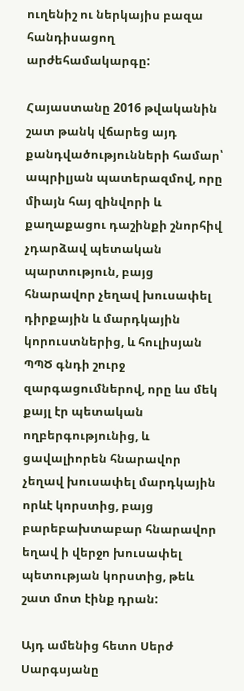ուղենիշ ու ներկայիս բազա հանդիսացող արժեհամակարգը:

Հայաստանը 2016 թվականին շատ թանկ վճարեց այդ քանդվածությունների համար՝ ապրիլյան պատերազմով, որը միայն հայ զինվորի և քաղաքացու դաշինքի շնորհիվ չդարձավ պետական պարտություն, բայց հնարավոր չեղավ խուսափել դիրքային և մարդկային կորուստներից, և հուլիսյան ՊՊԾ գնդի շուրջ զարգացումներով, որը ևս մեկ քայլ էր պետական ողբերգությունից, և ցավալիորեն հնարավոր չեղավ խուսափել մարդկային որևէ կորստից, բայց բարեբախտաբար հնարավոր եղավ ի վերջո խուսափել պետության կորստից, թեև շատ մոտ էինք դրան:

Այդ ամենից հետո Սերժ Սարգսյանը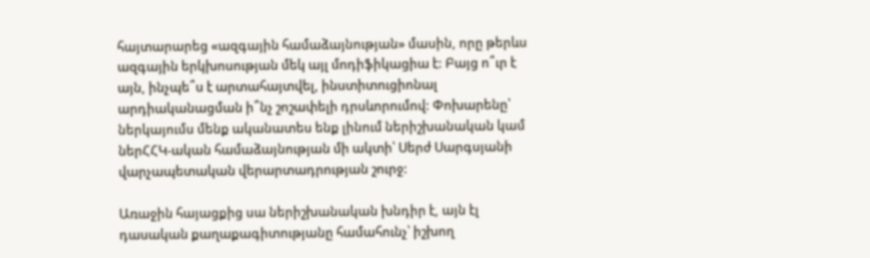հայտարարեց «ազգային համաձայնության» մասին, որը թերևս ազգային երկխոսության մեկ այլ մոդիֆիկացիա է: Բայց ո՞ւր է այն, ինչպե՞ս է արտահայտվել, ինստիտուցիոնալ արդիականացման ի՞նչ շոշափելի դրսևորումով: Փոխարենը՝ ներկայումս մենք ականատես ենք լինում ներիշխանական կամ ներՀՀԿ-ական համաձայնության մի ակտի՝ Սերժ Սարգսյանի վարչապետական վերարտադրության շուրջ:

Առաջին հայացքից սա ներիշխանական խնդիր է, այն էլ դասական քաղաքագիտությանը համահունչ՝ իշխող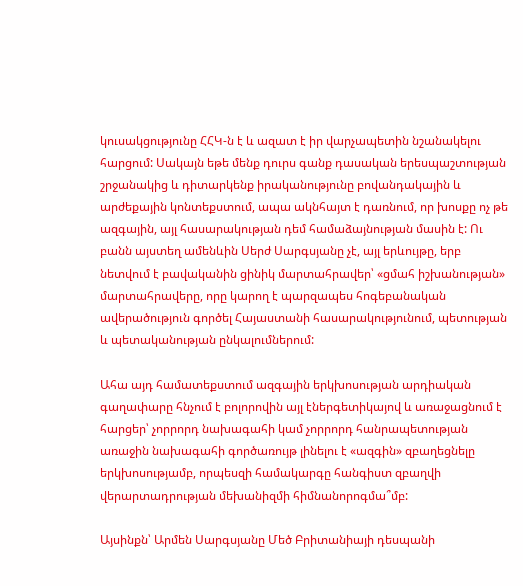կուսակցությունը ՀՀԿ-ն է և ազատ է իր վարչապետին նշանակելու հարցում: Սակայն եթե մենք դուրս գանք դասական երեսպաշտության շրջանակից և դիտարկենք իրականությունը բովանդակային և արժեքային կոնտեքստում, ապա ակնհայտ է դառնում, որ խոսքը ոչ թե ազգային, այլ հասարակության դեմ համաձայնության մասին է: Ու բանն այստեղ ամենևին Սերժ Սարգսյանը չէ, այլ երևույթը, երբ նետվում է բավականին ցինիկ մարտահրավեր՝ «ցմահ իշխանության» մարտահրավերը, որը կարող է պարզապես հոգեբանական ավերածություն գործել Հայաստանի հասարակությունում, պետության և պետականության ընկալումներում:

Ահա այդ համատեքստում ազգային երկխոսության արդիական գաղափարը հնչում է բոլորովին այլ էներգետիկայով և առաջացնում է հարցեր՝ չորրորդ նախագահի կամ չորրորդ հանրապետության առաջին նախագահի գործառույթ լինելու է «ազգին» զբաղեցնելը երկխոսությամբ, որպեսզի համակարգը հանգիստ զբաղվի վերարտադրության մեխանիզմի հիմնանորոգմա՞մբ:

Այսինքն՝ Արմեն Սարգսյանը Մեծ Բրիտանիայի դեսպանի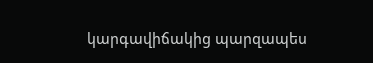կարգավիճակից պարզապես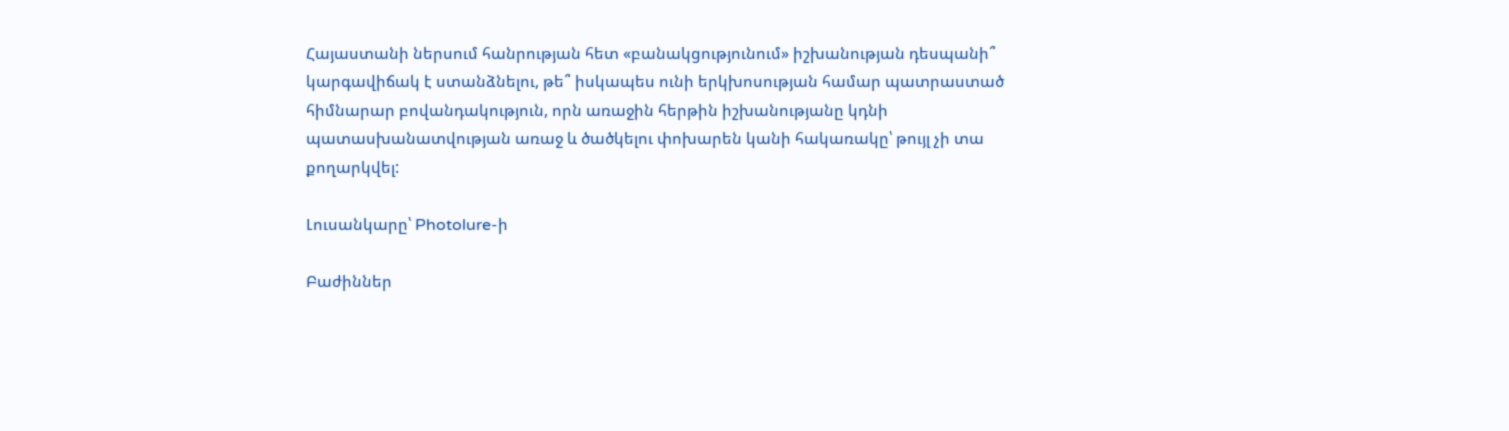Հայաստանի ներսում հանրության հետ «բանակցությունում» իշխանության դեսպանի՞ կարգավիճակ է ստանձնելու, թե՞ իսկապես ունի երկխոսության համար պատրաստած հիմնարար բովանդակություն, որն առաջին հերթին իշխանությանը կդնի պատասխանատվության առաջ և ծածկելու փոխարեն կանի հակառակը՝ թույլ չի տա քողարկվել:

Լուսանկարը՝ Photolure-ի

Բաժիններ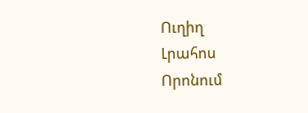Ուղիղ
Լրահոս
Որոնում